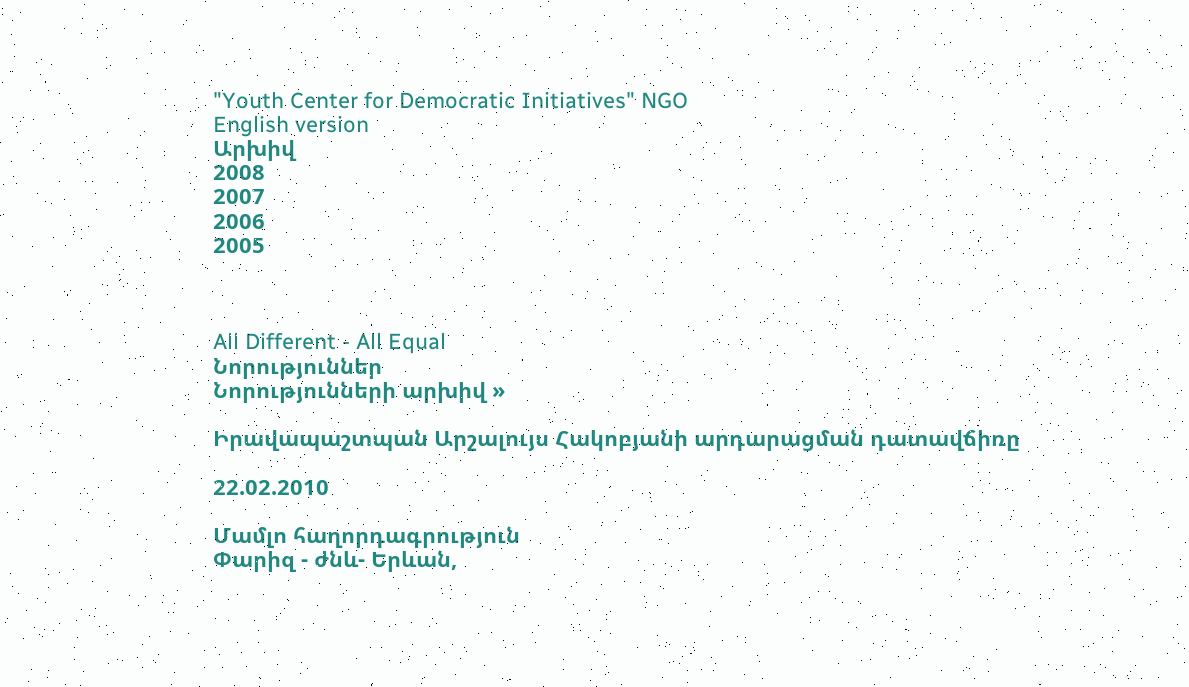"Youth Center for Democratic Initiatives" NGO
English version
Արխիվ
2008
2007
2006
2005



All Different - All Equal
Նորություններ
Նորությունների արխիվ »

Իրավապաշտպան Արշալույս Հակոբյանի արդարացման դատավճիռը

22.02.2010

Մամլո հաղորդագրություն
Փարիզ - ժնև- Երևան,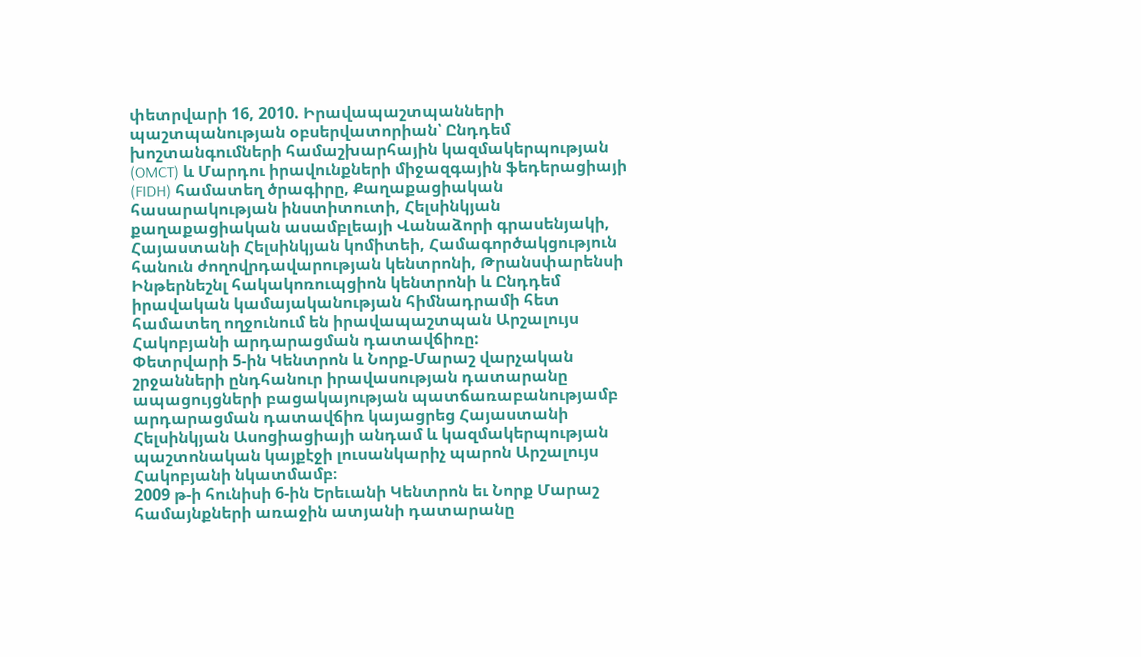փետրվարի 16, 2010. Իրավապաշտպանների պաշտպանության օբսերվատորիան՝ Ընդդեմ խոշտանգումների համաշխարհային կազմակերպության (OMCT) և Մարդու իրավունքների միջազգային ֆեդերացիայի (FIDH) համատեղ ծրագիրը, Քաղաքացիական հասարակության ինստիտուտի, Հելսինկյան քաղաքացիական ասամբլեայի Վանաձորի գրասենյակի, Հայաստանի Հելսինկյան կոմիտեի, Համագործակցություն հանուն ժողովրդավարության կենտրոնի, Թրանսփարենսի Ինթերնեշնլ հակակոռուպցիոն կենտրոնի և Ընդդեմ իրավական կամայականության հիմնադրամի հետ համատեղ ողջունում են իրավապաշտպան Արշալույս Հակոբյանի արդարացման դատավճիռը:
Փետրվարի 5-ին Կենտրոն և Նորք-Մարաշ վարչական շրջանների ընդհանուր իրավասության դատարանը ապացույցների բացակայության պատճառաբանությամբ արդարացման դատավճիռ կայացրեց Հայաստանի Հելսինկյան Ասոցիացիայի անդամ և կազմակերպության պաշտոնական կայքէջի լուսանկարիչ պարոն Արշալույս Հակոբյանի նկատմամբ։
2009 թ-ի հունիսի 6-ին Երեւանի Կենտրոն եւ Նորք Մարաշ համայնքների առաջին ատյանի դատարանը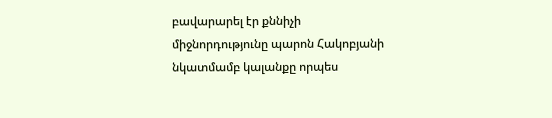բավարարել էր քննիչի միջնորդությունը պարոն Հակոբյանի նկատմամբ կալանքը որպես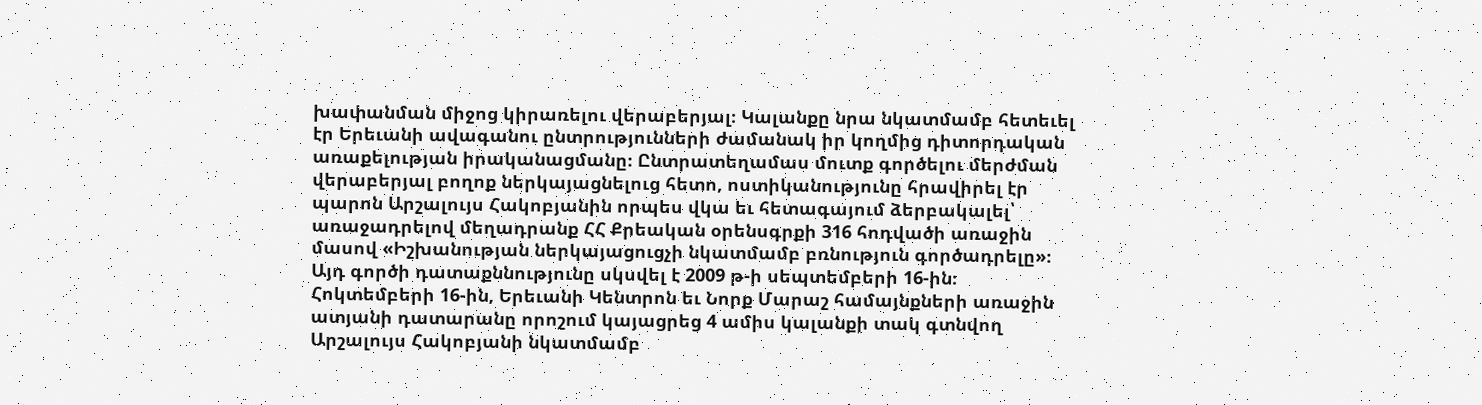խափանման միջոց կիրառելու վերաբերյալ։ Կալանքը նրա նկատմամբ հետեւել էր Երեւանի ավագանու ընտրությունների ժամանակ իր կողմից դիտորդական առաքելության իրականացմանը։ Ընտրատեղամաս մուտք գործելու մերժման վերաբերյալ բողոք ներկայացնելուց հետո, ոստիկանությունը հրավիրել էր պարոն Արշալույս Հակոբյանին որպես վկա եւ հետագայում ձերբակալել՝ առաջադրելով մեղադրանք ՀՀ Քրեական օրենսգրքի 316 հոդվածի առաջին մասով «Իշխանության ներկայացուցչի նկատմամբ բռնություն գործադրելը»։ Այդ գործի դատաքննությունը սկսվել է 2009 թ-ի սեպտեմբերի 16-ին։
Հոկտեմբերի 16-ին, Երեւանի Կենտրոն եւ Նորք Մարաշ համայնքների առաջին ատյանի դատարանը որոշում կայացրեց 4 ամիս կալանքի տակ գտնվող Արշալույս Հակոբյանի նկատմամբ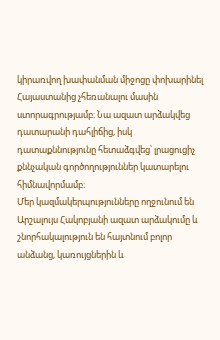կիրառվող խափանման միջոցը փոխարինել Հայաստանից չհեռանալու մասին ստորագրությամբ։ Նա ազատ արձակվեց դատարանի դահլիճից, իսկ դատաքննությունը հետաձգվեց՝ լրացուցիչ քննչական գործողություններ կատարելու հիմնավորմամբ։
Մեր կազմակերպությունները ողջունում են Արշալույս Հակոբյանի ազատ արձակումը և շնորհակալություն են հայտնում բոլոր անձանց, կառույցներին և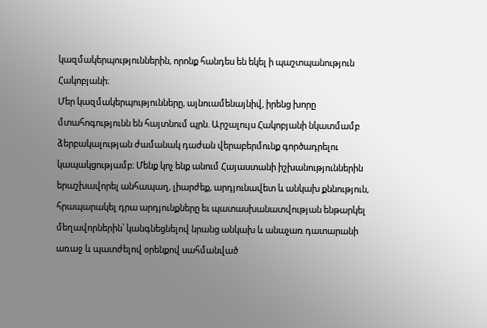կազմակերպություններին, որոնք հանդես են եկել ի պաշտպանություն Հակոբյանի։
Մեր կազմակերպությունները, այնուամենայնիվ, իրենց խորը մտահոգությունն են հայտնում պրն. Արշալույս Հակոբյանի նկատմամբ ձերբակալության ժամանակ դաժան վերաբերմունք գործադրելու կապակցությամբ։ Մենք կոչ ենք անում Հայաստանի իշխանություններին երաշխավորել անհապաղ, լիարժեք, արդյունավետ և անկախ քննություն, հրապարակել դրա արդյունքները եւ պատասխանատվության ենթարկել մեղավորներին՝ կանգնեցնելով նրանց անկախ և անաչառ դատարանի առաջ և պատժելով օրենքով սահմանված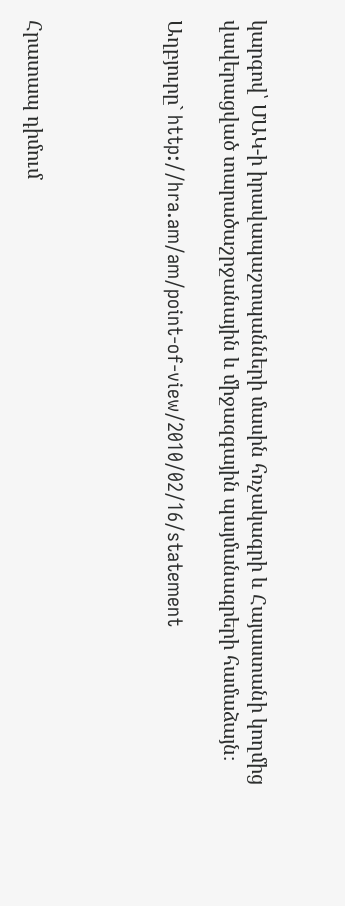կարգով՝ ՄԱԿ-ի իրավապաշտպանների մասին հռչակագրի և Հայաստանի կողմից վավերացված տարածաշրջանային և միջազգային պայմանագրերի համաձայն։

Աղբյուրը` http://hra.am/am/point-of-view/2010/02/16/statement




Հրատապ դիմում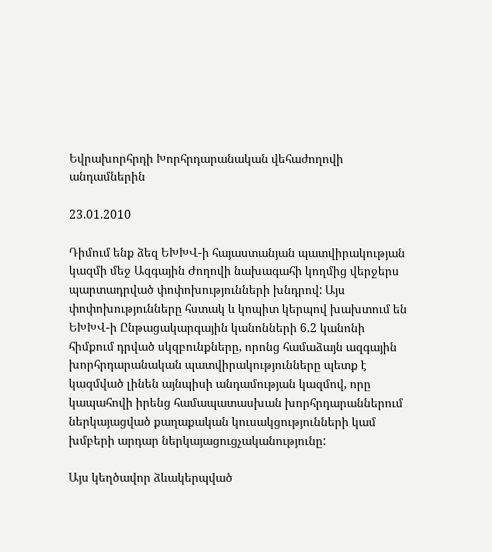Եվրախորհրդի Խորհրդարանական վեհաժողովի անդամներին

23.01.2010

Դիմում ենք ձեզ ԵԽԽՎ-ի հայաստանյան պատվիրակության կազմի մեջ Ազգային Ժողովի նախագահի կողմից վերջերս պարտադրված փոփոխությունների խնդրով: Այս փոփոխությունները հստակ և կոպիտ կերպով խախտում են ԵԽԽՎ-ի Ընթացակարգային կանոնների 6.2 կանոնի հիմքում դրված սկզբունքները, որոնց համաձայն ազգային խորհրդարանական պատվիրակությունները պետք է կազմված լինեն այնպիսի անդամության կազմով, որը կապահովի իրենց համապատասխան խորհրդարաններում ներկայացված քաղաքական կուսակցությունների կամ խմբերի արդար ներկայացուցչականությունը:

Այս կեղծավոր ձևակերպված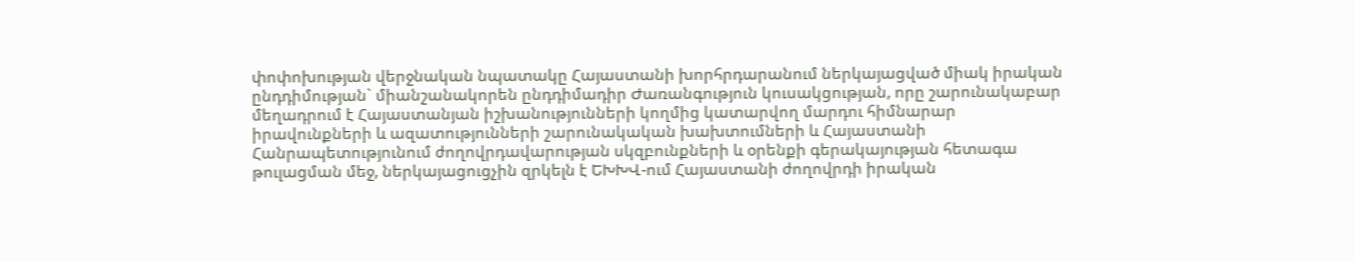փոփոխության վերջնական նպատակը Հայաստանի խորհրդարանում ներկայացված միակ իրական ընդդիմության` միանշանակորեն ընդդիմադիր Ժառանգություն կուսակցության, որը շարունակաբար մեղադրում է Հայաստանյան իշխանությունների կողմից կատարվող մարդու հիմնարար իրավունքների և ազատությունների շարունակական խախտումների և Հայաստանի Հանրապետությունում ժողովրդավարության սկզբունքների և օրենքի գերակայության հետագա թուլացման մեջ, ներկայացուցչին զրկելն է ԵԽԽՎ-ում Հայաստանի ժողովրդի իրական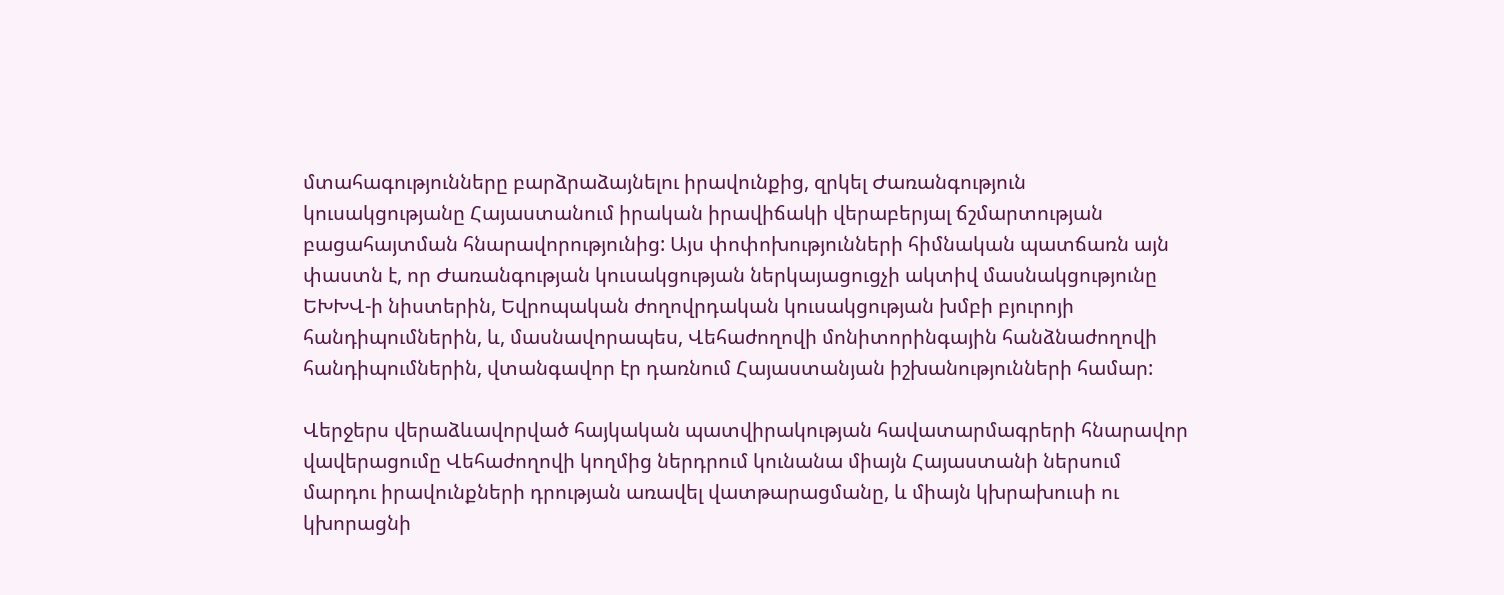մտահագությունները բարձրաձայնելու իրավունքից, զրկել Ժառանգություն կուսակցությանը Հայաստանում իրական իրավիճակի վերաբերյալ ճշմարտության բացահայտման հնարավորությունից: Այս փոփոխությունների հիմնական պատճառն այն փաստն է, որ Ժառանգության կուսակցության ներկայացուցչի ակտիվ մասնակցությունը ԵԽԽՎ-ի նիստերին, Եվրոպական ժողովրդական կուսակցության խմբի բյուրոյի հանդիպումներին, և, մասնավորապես, Վեհաժողովի մոնիտորինգային հանձնաժողովի հանդիպումներին, վտանգավոր էր դառնում Հայաստանյան իշխանությունների համար:

Վերջերս վերաձևավորված հայկական պատվիրակության հավատարմագրերի հնարավոր վավերացումը Վեհաժողովի կողմից ներդրում կունանա միայն Հայաստանի ներսում մարդու իրավունքների դրության առավել վատթարացմանը, և միայն կխրախուսի ու կխորացնի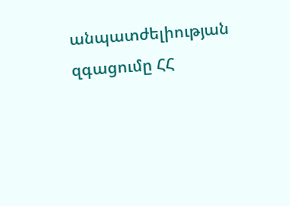անպատժելիության զգացումը ՀՀ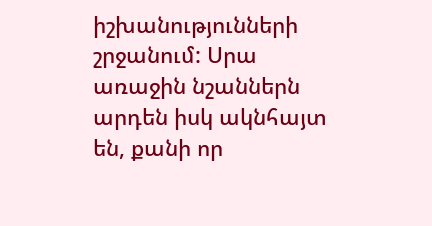իշխանությունների շրջանում: Սրա առաջին նշաններն արդեն իսկ ակնհայտ են, քանի որ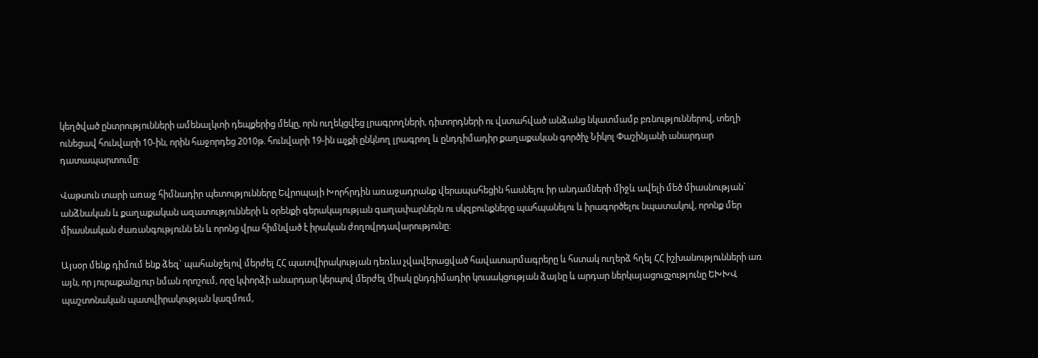կեղծված ընտրությունների ամենալկտի դեպքերից մեկը, որն ուղեկցվեց լրագրողների, դիտորդների ու վստահված անձանց նկատմամբ բռնություններով, տեղի ունեցավ հունվարի 10-ին, որին հաջորդեց 2010թ. հունվարի 19-ին աչքի ընկնող լրագրող և ընդդիմադիր քաղաքական գործիչ Նիկոլ Փաշինյանի անարդար դատապարտումը:

Վաթսուն տարի առաջ հիմնադիր պետությունները Եվրոպայի Խորհրդին առաջադրանք վերապահեցին հասնելու իր անդամների միջև ավելի մեծ միասնության` անձնական և քաղաքական ազատությունների և օրենքի գերակայության գաղափարներն ու սկզբունքները պահպանելու և իրագործելու նպատակով, որոնք մեր միասնական ժառանգությունն են և որոնց վրա հիմնված է իրական ժողովրդավարությունը:

Այսօր մենք դիմում ենք ձեզ` պահանջելով մերժել ՀՀ պատվիրակության դեռևս չվավերացված հավատարմագրերը և հստակ ուղերձ հղել ՀՀ իշխանությունների առ այն, որ յուրաքանչյուր նման որոշում, որը կփորձի անարդար կերպով մերժել միակ ընդդիմադիր կուսակցության ձայնը և արդար ներկայացուցչությունը ԵԽԽՎ պաշտոնական պատվիրակության կազմում,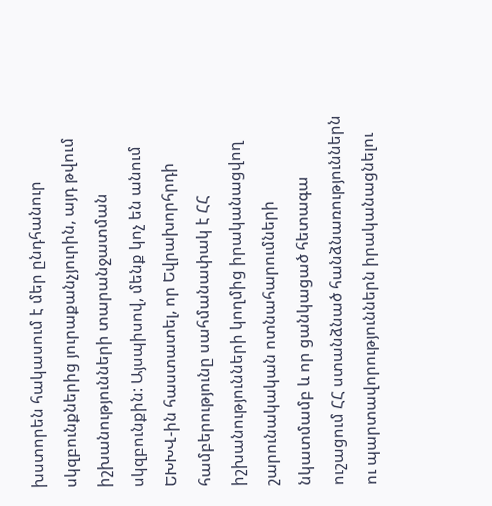խստորեն հակասում է մեր ընդհանուր սկզբունքներից յուրաքանչյուրին, այդ թվում իշխանությունների տարանջատման սկզբունքին: Այսպիսով, մենք կոչ են անում ԵԽԽՎ-ին հաստատել, որ Եվրախորհրդի համբերությունը սահմանափակ է ՀՀ իշխանությունների կողմից իրականացվող շարունակական ոտնահարումների նկատմամբ և որ ցանկացած հետագա ուշացում ՀՀ ստանձնած հանձնառություններն ու պարտավորություններն իրականացնելու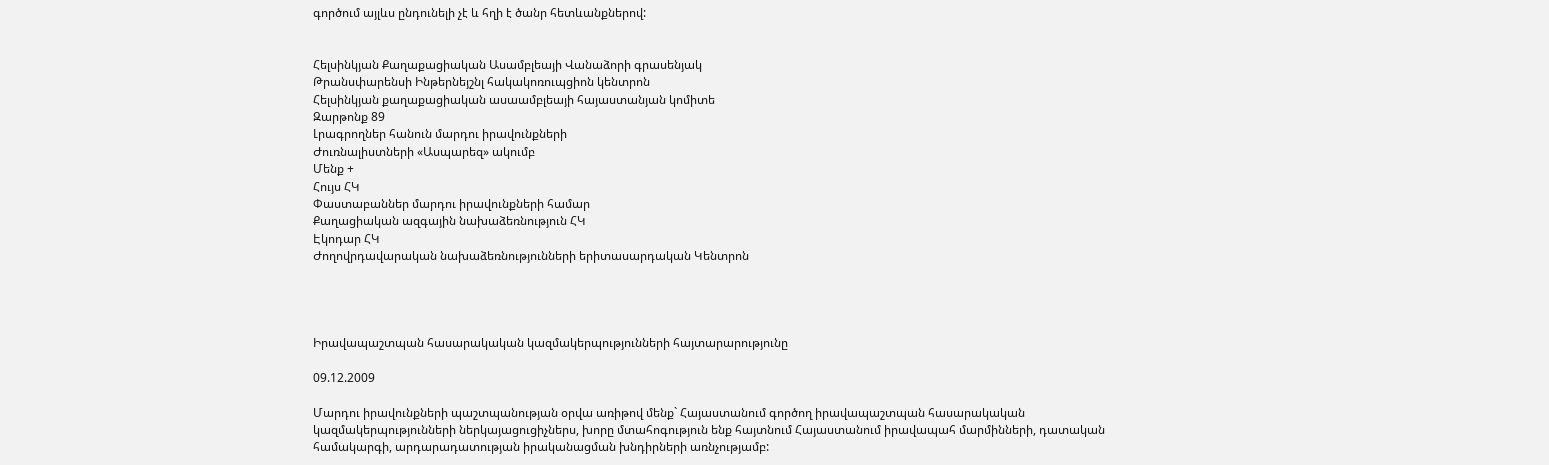գործում այլևս ընդունելի չէ և հղի է ծանր հետևանքներով:


Հելսինկյան Քաղաքացիական Ասամբլեայի Վանաձորի գրասենյակ
Թրանսփարենսի Ինթերնեյշնլ հակակոռուպցիոն կենտրոն
Հելսինկյան քաղաքացիական ասաամբլեայի հայաստանյան կոմիտե
Զարթոնք 89
Լրագրողներ հանուն մարդու իրավունքների
Ժուռնալիստների «Ասպարեզ» ակումբ
Մենք +
Հույս ՀԿ
Փաստաբաններ մարդու իրավունքների համար
Քաղացիական ազգային նախաձեռնություն ՀԿ
Էկոդար ՀԿ
Ժողովրդավարական նախաձեռնությունների երիտասարդական Կենտրոն




Իրավապաշտպան հասարակական կազմակերպությունների հայտարարությունը

09.12.2009

Մարդու իրավունքների պաշտպանության օրվա առիթով մենք` Հայաստանում գործող իրավապաշտպան հասարակական կազմակերպությունների ներկայացուցիչներս, խորը մտահոգություն ենք հայտնում Հայաստանում իրավապահ մարմինների, դատական համակարգի, արդարադատության իրականացման խնդիրների առնչությամբ: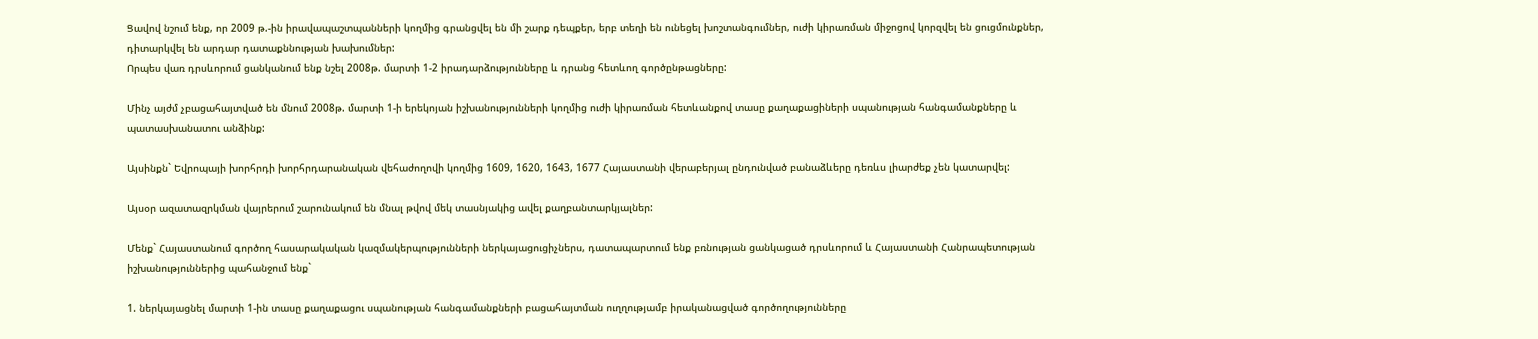Ցավով նշում ենք, որ 2009 թ.-ին իրավապաշտպանների կողմից գրանցվել են մի շարք դեպքեր, երբ տեղի են ունեցել խոշտանգումներ, ուժի կիրառման միջոցով կորզվել են ցուցմունքներ, դիտարկվել են արդար դատաքննության խախումներ:
Որպես վառ դրսևորում ցանկանում ենք նշել 2008թ. մարտի 1-2 իրադարձությունները և դրանց հետևող գործընթացները:

Մինչ այժմ չբացահայտված են մնում 2008թ. մարտի 1-ի երեկոյան իշխանությունների կողմից ուժի կիրառման հետևանքով տասը քաղաքացիների սպանության հանգամանքները և պատասխանատու անձինք:

Այսինքն` Եվրոպայի խորհրդի խորհրդարանական վեհաժողովի կողմից 1609, 1620, 1643, 1677 Հայաստանի վերաբերյալ ընդունված բանաձևերը դեռևս լիարժեք չեն կատարվել:

Այսօր ազատազրկման վայրերում շարունակում են մնալ թվով մեկ տասնյակից ավել քաղբանտարկյալներ:

Մենք` Հայաստանում գործող հասարակական կազմակերպությունների ներկայացուցիչներս, դատապարտում ենք բռնության ցանկացած դրսևորում և Հայաստանի Հանրապետության իշխանություններից պահանջում ենք`

1. ներկայացնել մարտի 1-ին տասը քաղաքացու սպանության հանգամանքների բացահայտման ուղղությամբ իրականացված գործողությունները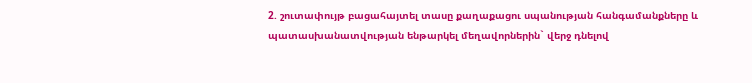2. շուտափույթ բացահայտել տասը քաղաքացու սպանության հանգամանքները և պատասխանատվության ենթարկել մեղավորներին` վերջ դնելով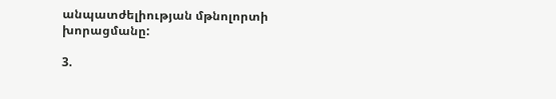անպատժելիության մթնոլորտի խորացմանը:

3.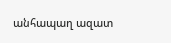անհապաղ ազատ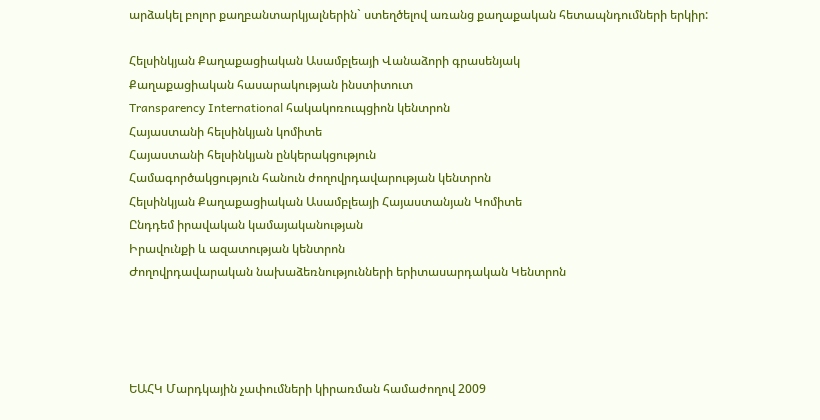արձակել բոլոր քաղբանտարկյալներին` ստեղծելով առանց քաղաքական հետապնդումների երկիր:

Հելսինկյան Քաղաքացիական Ասամբլեայի Վանաձորի գրասենյակ
Քաղաքացիական հասարակության ինստիտուտ
Transparency International հակակոռուպցիոն կենտրոն
Հայաստանի հելսինկյան կոմիտե
Հայաստանի հելսինկյան ընկերակցություն
Համագործակցություն հանուն ժողովրդավարության կենտրոն
Հելսինկյան Քաղաքացիական Ասամբլեայի Հայաստանյան Կոմիտե
Ընդդեմ իրավական կամայականության
Իրավունքի և ազատության կենտրոն
Ժողովրդավարական նախաձեռնությունների երիտասարդական Կենտրոն




ԵԱՀԿ Մարդկային չափումների կիրառման համաժողով 2009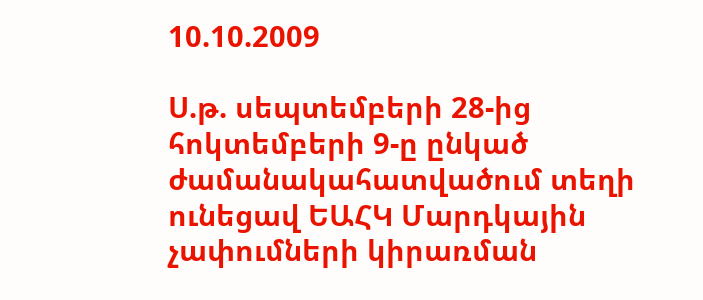10.10.2009

Ս.թ. սեպտեմբերի 28-ից հոկտեմբերի 9-ը ընկած ժամանակահատվածում տեղի ունեցավ ԵԱՀԿ Մարդկային չափումների կիրառման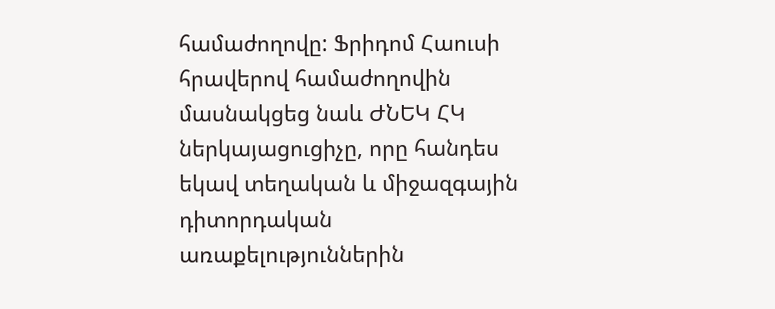համաժողովը: Ֆրիդոմ Հաուսի հրավերով համաժողովին մասնակցեց նաև ԺՆԵԿ ՀԿ ներկայացուցիչը, որը հանդես եկավ տեղական և միջազգային դիտորդական առաքելություններին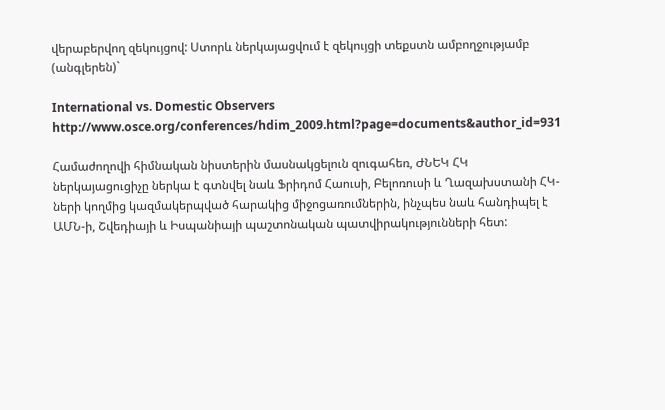վերաբերվող զեկույցով: Ստորև ներկայացվում է զեկույցի տեքստն ամբողջությամբ (անգլերեն)`

International vs. Domestic Observers
http://www.osce.org/conferences/hdim_2009.html?page=documents&author_id=931

Համաժողովի հիմնական նիստերին մասնակցելուն զուգահեռ, ԺՆԵԿ ՀԿ ներկայացուցիչը ներկա է գտնվել նաև Ֆրիդոմ Հաուսի, Բելոռուսի և Ղազախստանի ՀԿ-ների կողմից կազմակերպված հարակից միջոցառումներին, ինչպես նաև հանդիպել է ԱՄՆ-ի, Շվեդիայի և Իսպանիայի պաշտոնական պատվիրակությունների հետ: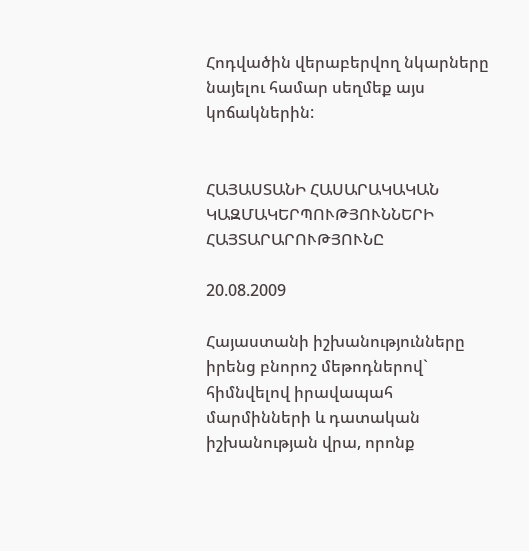Հոդվածին վերաբերվող նկարները նայելու համար սեղմեք այս կոճակներին:


ՀԱՅԱՍՏԱՆԻ ՀԱՍԱՐԱԿԱԿԱՆ ԿԱԶՄԱԿԵՐՊՈՒԹՅՈՒՆՆԵՐԻ ՀԱՅՏԱՐԱՐՈՒԹՅՈՒՆԸ

20.08.2009

Հայաստանի իշխանությունները իրենց բնորոշ մեթոդներով` հիմնվելով իրավապահ մարմինների և դատական իշխանության վրա, որոնք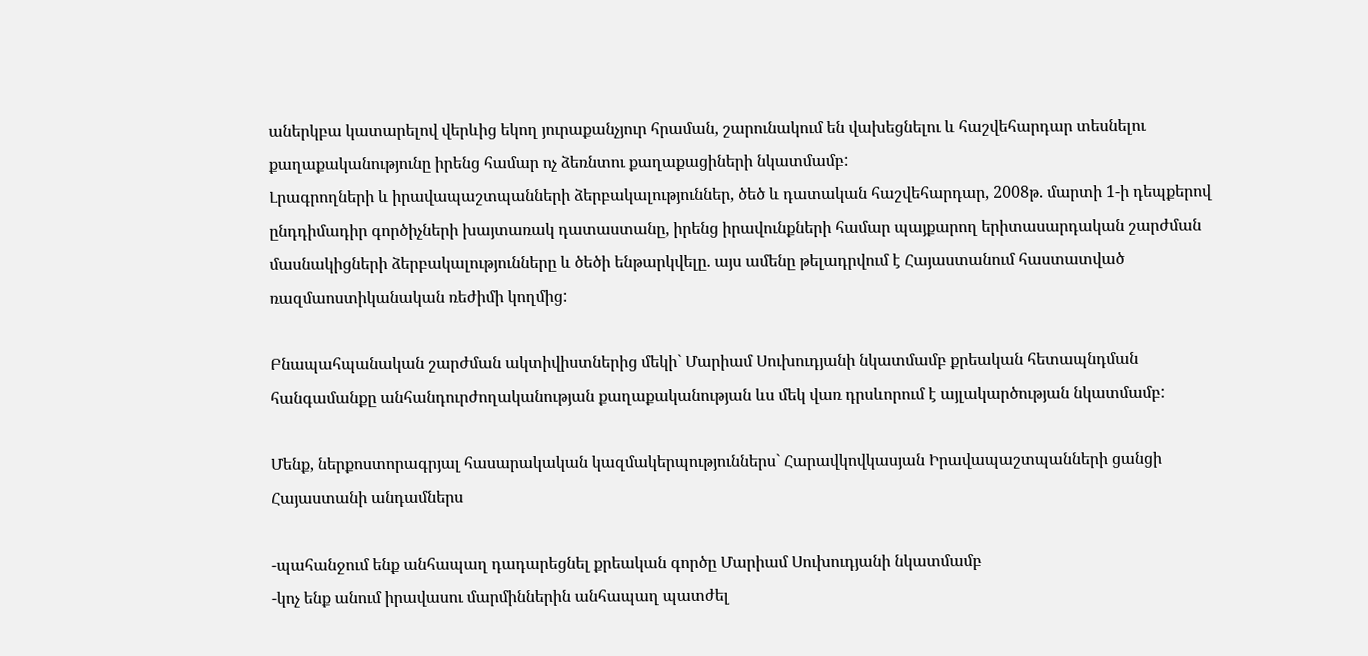աներկբա կատարելով վերևից եկող յուրաքանչյուր հրաման, շարունակում են վախեցնելու և հաշվեհարդար տեսնելու քաղաքականությունը իրենց համար ոչ ձեռնտու քաղաքացիների նկատմամբ:
Լրագրողների և իրավապաշտպանների ձերբակալություններ, ծեծ և դատական հաշվեհարդար, 2008թ. մարտի 1-ի դեպքերով ընդդիմադիր գործիչների խայտառակ դատաստանը, իրենց իրավունքների համար պայքարող երիտասարդական շարժման մասնակիցների ձերբակալությունները և ծեծի ենթարկվելը. այս ամենը թելադրվում է Հայաստանում հաստատված ռազմաոստիկանական ռեժիմի կողմից:

Բնապահպանական շարժման ակտիվիստներից մեկի` Մարիամ Սուխուդյանի նկատմամբ քրեական հետապնդման հանգամանքը անհանդուրժողականության քաղաքականության ևս մեկ վառ դրսևորում է այլակարծության նկատմամբ:

Մենք, ներքոստորագրյալ հասարակական կազմակերպություններս` Հարավկովկասյան Իրավապաշտպանների ցանցի Հայաստանի անդամներս

-պահանջում ենք անհապաղ դադարեցնել քրեական գործը Մարիամ Սուխուդյանի նկատմամբ
-կոչ ենք անում իրավասու մարմիններին անհապաղ պատժել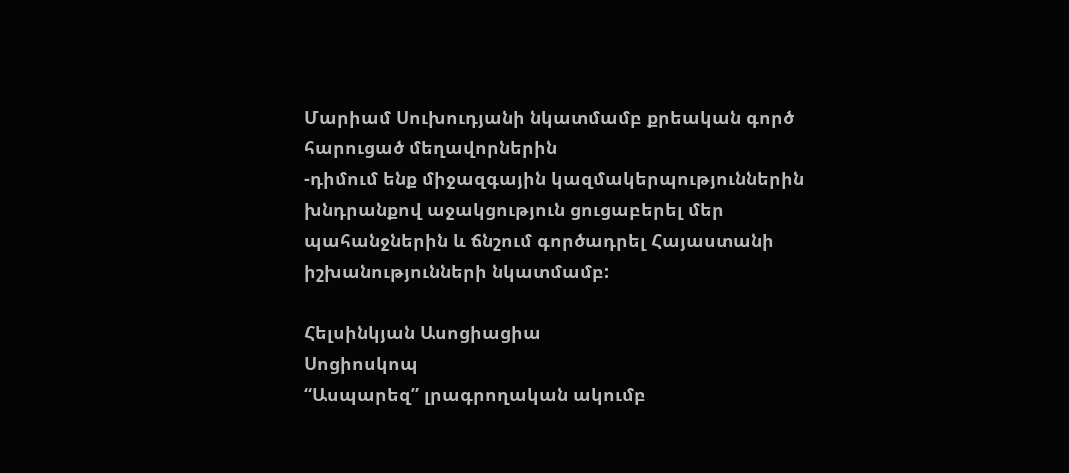Մարիամ Սուխուդյանի նկատմամբ քրեական գործ հարուցած մեղավորներին
-դիմում ենք միջազգային կազմակերպություններին խնդրանքով աջակցություն ցուցաբերել մեր պահանջներին և ճնշում գործադրել Հայաստանի իշխանությունների նկատմամբ:

Հելսինկյան Ասոցիացիա
Սոցիոսկոպ
“Ասպարեզ” լրագրողական ակումբ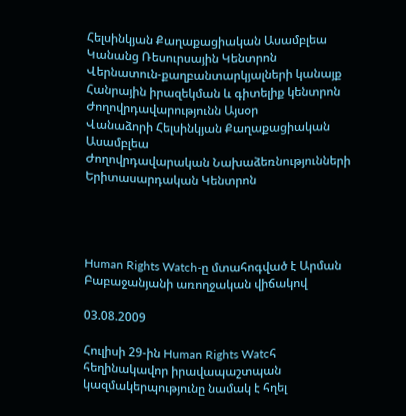Հելսինկյան Քաղաքացիական Ասամբլեա
Կանանց Ռեսուրսային Կենտրոն
Վերնատուն-քաղբանտարկյալների կանայք
Հանրային իրազեկման և գիտելիք կենտրոն
Ժողովրդավարությունն Այսօր
Վանաձորի Հելսինկյան Քաղաքացիական Ասամբլեա
Ժողովրդավարական Նախաձեռնությունների Երիտասարդական Կենտրոն




Human Rights Watch-ը մտահոգված է Արման Բաբաջանյանի առողջական վիճակով

03.08.2009

Հուլիսի 29-ին Human Rights Watcհ հեղինակավոր իրավապաշտպան կազմակերպությունը նամակ է հղել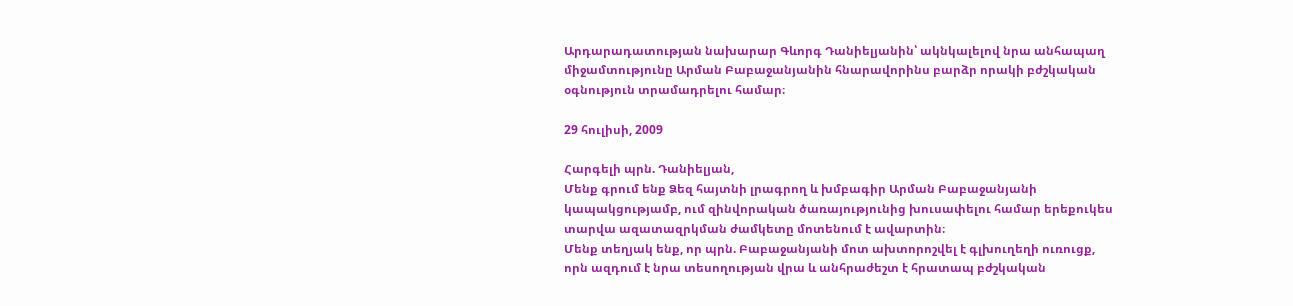Արդարադատության նախարար Գևորգ Դանիելյանին՝ ակնկալելով նրա անհապաղ միջամտությունը Արման Բաբաջանյանին հնարավորինս բարձր որակի բժշկական օգնություն տրամադրելու համար։

29 հուլիսի, 2009

Հարգելի պրն. Դանիելյան,
Մենք գրում ենք Ձեզ հայտնի լրագրող և խմբագիր Արման Բաբաջանյանի կապակցությամբ, ում զինվորական ծառայությունից խուսափելու համար երեքուկես տարվա ազատազրկման ժամկետը մոտենում է ավարտին։
Մենք տեղյակ ենք, որ պրն. Բաբաջանյանի մոտ ախտորոշվել է գլխուղեղի ուռուցք, որն ազդում է նրա տեսողության վրա և անհրաժեշտ է հրատապ բժշկական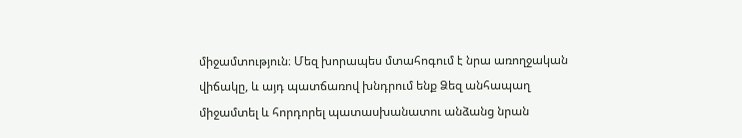միջամտություն։ Մեզ խորապես մտահոգում է նրա առողջական վիճակը, և այդ պատճառով խնդրում ենք Ձեզ անհապաղ միջամտել և հորդորել պատասխանատու անձանց նրան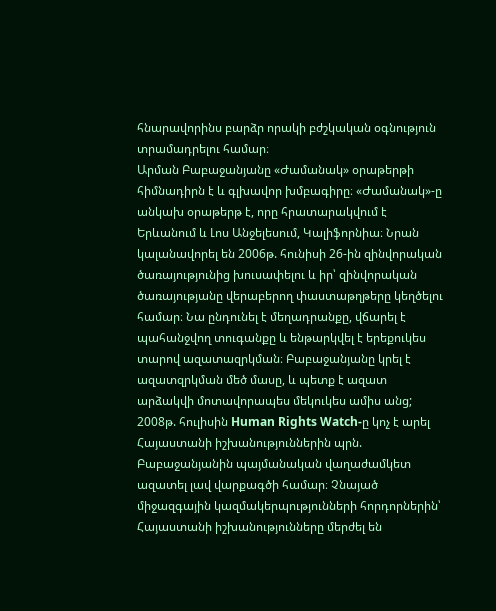հնարավորինս բարձր որակի բժշկական օգնություն տրամադրելու համար։
Արման Բաբաջանյանը «Ժամանակ» օրաթերթի հիմնադիրն է և գլխավոր խմբագիրը։ «Ժամանակ»-ը անկախ օրաթերթ է, որը հրատարակվում է Երևանում և Լոս Անջելեսում, Կալիֆորնիա։ Նրան կալանավորել են 2006թ. հունիսի 26-ին զինվորական ծառայությունից խուսափելու և իր՝ զինվորական ծառայությանը վերաբերող փաստաթղթերը կեղծելու համար։ Նա ընդունել է մեղադրանքը, վճարել է պահանջվող տուգանքը և ենթարկվել է երեքուկես տարով ազատազրկման։ Բաբաջանյանը կրել է ազատզրկման մեծ մասը, և պետք է ազատ արձակվի մոտավորապես մեկուկես ամիս անց;
2008թ. հուլիսին Human Rights Watch-ը կոչ է արել Հայաստանի իշխանություններին պրն. Բաբաջանյանին պայմանական վաղաժամկետ ազատել լավ վարքագծի համար։ Չնայած միջազգային կազմակերպությունների հորդորներին՝ Հայաստանի իշխանությունները մերժել են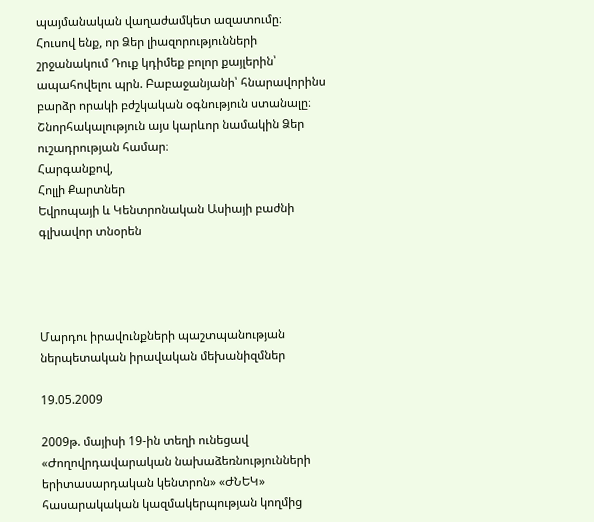պայմանական վաղաժամկետ ազատումը։
Հուսով ենք, որ Ձեր լիազորությունների շրջանակում Դուք կդիմեք բոլոր քայլերին՝ ապահովելու պրն. Բաբաջանյանի՝ հնարավորինս բարձր որակի բժշկական օգնություն ստանալը։
Շնորհակալություն այս կարևոր նամակին Ձեր ուշադրության համար։
Հարգանքով,
Հոլլի Քարտներ
Եվրոպայի և Կենտրոնական Ասիայի բաժնի գլխավոր տնօրեն




Մարդու իրավունքների պաշտպանության ներպետական իրավական մեխանիզմներ

19.05.2009

2009թ. մայիսի 19-ին տեղի ունեցավ «Ժողովրդավարական նախաձեռնությունների երիտասարդական կենտրոն» «ԺՆԵԿ» հասարակական կազմակերպության կողմից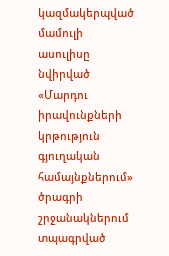կազմակերպված մամուլի ասուլիսը նվիրված «Մարդու իրավունքների կրթություն գյուղական համայնքներում» ծրագրի շրջանակներում տպագրված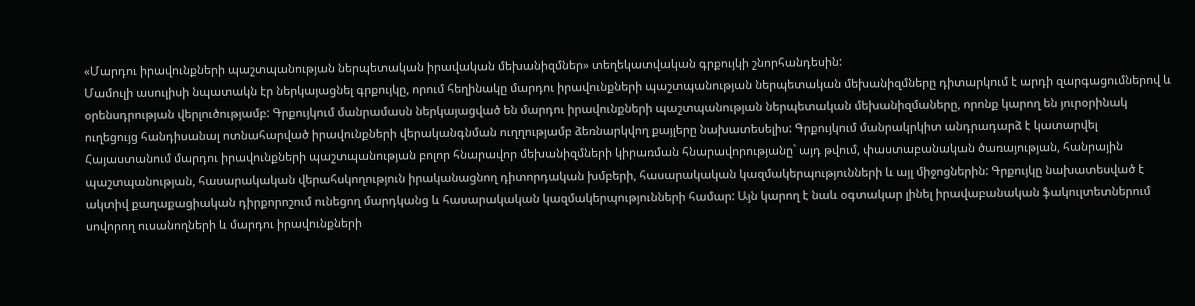«Մարդու իրավունքների պաշտպանության ներպետական իրավական մեխանիզմներ» տեղեկատվական գրքույկի շնորհանդեսին:
Մամուլի ասուլիսի նպատակն էր ներկայացնել գրքույկը, որում հեղինակը մարդու իրավունքների պաշտպանության ներպետական մեխանիզմները դիտարկում է արդի զարգացումներով և օրենսդրության վերլուծությամբ: Գրքույկում մանրամասն ներկայացված են մարդու իրավունքների պաշտպանության ներպետական մեխանիզմաները, որոնք կարող են յուրօրինակ ուղեցույց հանդիսանալ ոտնահարված իրավունքների վերականգնման ուղղությամբ ձեռնարկվող քայլերը նախատեսելիս: Գրքույկում մանրակրկիտ անդրադարձ է կատարվել Հայաստանում մարդու իրավունքների պաշտպանության բոլոր հնարավոր մեխանիզմների կիրառման հնարավորությանը` այդ թվում, փաստաբանական ծառայության, հանրային պաշտպանության, հասարակական վերահսկողություն իրականացնող դիտորդական խմբերի, հասարակական կազմակերպությունների և այլ միջոցներին: Գրքույկը նախատեսված է ակտիվ քաղաքացիական դիրքորոշում ունեցող մարդկանց և հասարակական կազմակերպությունների համար: Այն կարող է նաև օգտակար լինել իրավաբանական ֆակուլտետներում սովորող ուսանողների և մարդու իրավունքների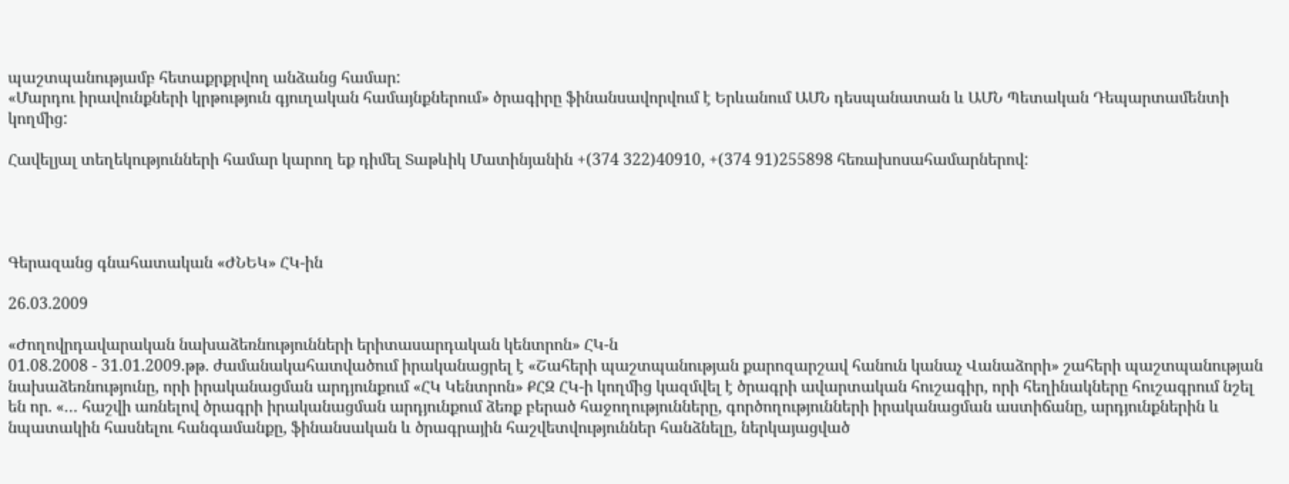պաշտպանությամբ հետաքրքրվող անձանց համար:
«Մարդու իրավունքների կրթություն գյուղական համայնքներում» ծրագիրը ֆինանսավորվում է Երևանում ԱՄՆ դեսպանատան և ԱՄՆ Պետական Դեպարտամենտի կողմից:

Հավելյալ տեղեկությունների համար կարող եք դիմել Տաթևիկ Մատինյանին +(374 322)40910, +(374 91)255898 հեռախոսահամարներով:




Գերազանց գնահատական «ԺՆԵԿ» ՀԿ-ին

26.03.2009

«Ժողովրդավարական նախաձեռնությունների երիտասարդական կենտրոն» ՀԿ-ն
01.08.2008 - 31.01.2009.թթ. ժամանակահատվածում իրականացրել է «Շահերի պաշտպանության քարոզարշավ հանուն կանաչ Վանաձորի» շահերի պաշտպանության նախաձեռնությունը, որի իրականացման արդյունքում «ՀԿ Կենտրոն» ՔՀԶ ՀԿ-ի կողմից կազմվել է ծրագրի ավարտական հուշագիր, որի հեղինակները հուշագրում նշել են որ. «… հաշվի առնելով ծրագրի իրականացման արդյունքում ձեռք բերած հաջողությունները, գործողությունների իրականացման աստիճանը, արդյունքներին և նպատակին հասնելու հանգամանքը, ֆինանսական և ծրագրային հաշվետվություններ հանձնելը, ներկայացված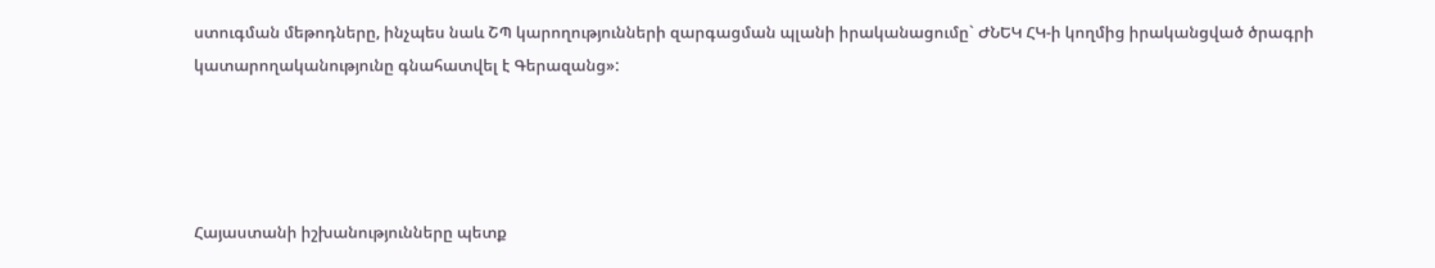ստուգման մեթոդները, ինչպես նաև ՇՊ կարողությունների զարգացման պլանի իրականացումը` ԺՆԵԿ ՀԿ-ի կողմից իրականցված ծրագրի կատարողականությունը գնահատվել է Գերազանց»:




Հայաստանի իշխանությունները պետք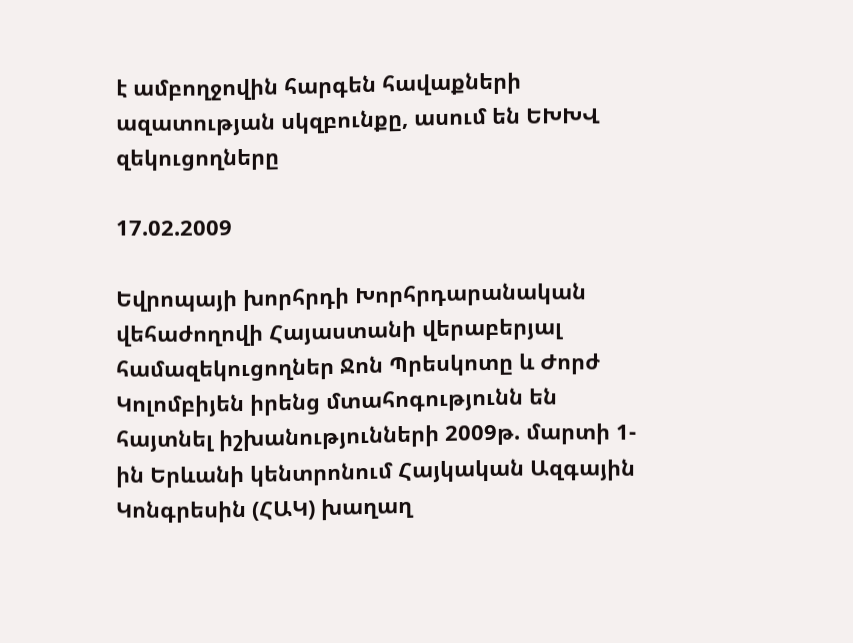է ամբողջովին հարգեն հավաքների ազատության սկզբունքը, ասում են ԵԽԽՎ զեկուցողները

17.02.2009

Եվրոպայի խորհրդի Խորհրդարանական վեհաժողովի Հայաստանի վերաբերյալ համազեկուցողներ Ջոն Պրեսկոտը և Ժորժ Կոլոմբիյեն իրենց մտահոգությունն են հայտնել իշխանությունների 2009թ. մարտի 1-ին Երևանի կենտրոնում Հայկական Ազգային Կոնգրեսին (ՀԱԿ) խաղաղ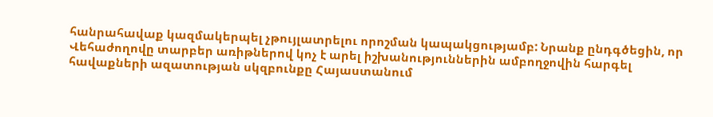հանրահավաք կազմակերպել չթույլատրելու որոշման կապակցությամբ: Նրանք ընդգծեցին, որ Վեհաժողովը տարբեր առիթներով կոչ է արել իշխանություններին ամբողջովին հարգել հավաքների ազատության սկզբունքը Հայաստանում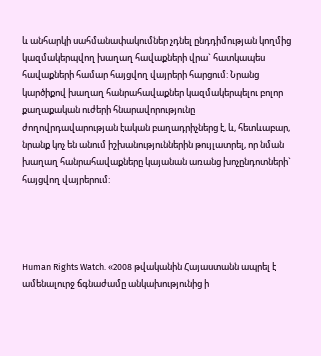և անհարկի սահմանափակումներ չդնել ընդդիմության կողմից կազմակերպվող խաղաղ հավաքների վրա` հատկապես հավաքների համար հայցվող վայրերի հարցում: Նրանց կարծիքով խաղաղ հանրահավաքներ կազմակերպելու բոլոր քաղաքական ուժերի հնարավորությունը ժողովրդավարության էական բաղադրիչներց է, և, հետևաբար, նրանք կոչ են անում իշխանություններին թույլատրել, որ նման խաղաղ հանրահավաքները կայանան առանց խոչընդոտների` հայցվող վայրերում:




Human Rights Watch. «2008 թվականին Հայաստանն ապրել է ամենալուրջ ճգնաժամը անկախությունից ի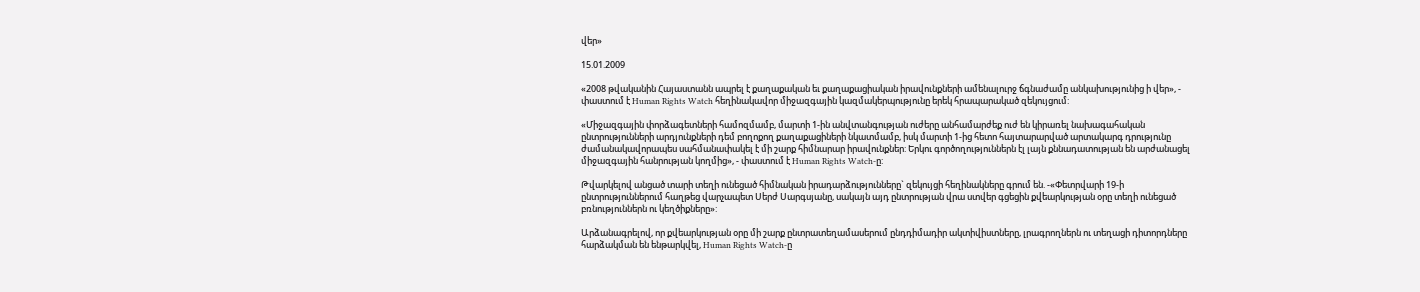վեր»

15.01.2009

«2008 թվականին Հայաստանն ապրել է քաղաքական եւ քաղաքացիական իրավունքների ամենալուրջ ճգնաժամը անկախությունից ի վեր», - փաստում է Human Rights Watch հեղինակավոր միջազգային կազմակերպությունը երեկ հրապարակած զեկույցում:

«Միջազգային փորձագետների համոզմամբ, մարտի 1-ին անվտանգության ուժերը անհամարժեք ուժ են կիրառել նախագահական ընտրությունների արդյունքների դեմ բողոքող քաղաքացիների նկատմամբ, իսկ մարտի 1-ից հետո հայտարարված արտակարգ դրությունը ժամանակավորապես սահմանափակել է մի շարք հիմնարար իրավունքներ: Երկու գործողություններն էլ լայն քննադատության են արժանացել միջազգային հանրության կողմից», - փաստում է Human Rights Watch-ը:

Թվարկելով անցած տարի տեղի ունեցած հիմնական իրադարձությունները` զեկույցի հեղինակները գրում են. -«Փետրվարի 19-ի ընտրություններում հաղթեց վարչապետ Սերժ Սարգսյանը, սակայն այդ ընտրության վրա ստվեր գցեցին քվեարկության օրը տեղի ունեցած բռնություններն ու կեղծիքները»:

Արձանագրելով, որ քվեարկության օրը մի շարք ընտրատեղամասերում ընդդիմադիր ակտիվիստները, լրագրողներն ու տեղացի դիտորդները հարձակման են ենթարկվել, Human Rights Watch-ը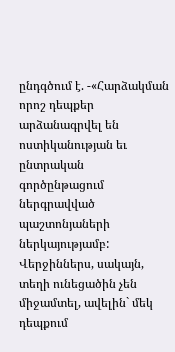ընդգծում է. -«Հարձակման որոշ դեպքեր արձանագրվել են ոստիկանության եւ ընտրական գործընթացում ներգրավված պաշտոնյաների ներկայությամբ: Վերջիններս, սակայն, տեղի ունեցածին չեն միջամտել, ավելին` մեկ դեպքում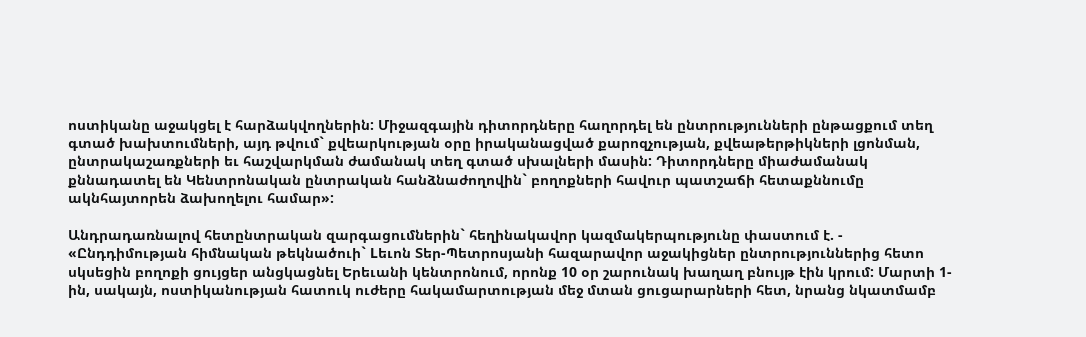ոստիկանը աջակցել է հարձակվողներին: Միջազգային դիտորդները հաղորդել են ընտրությունների ընթացքում տեղ գտած խախտումների, այդ թվում` քվեարկության օրը իրականացված քարոզչության, քվեաթերթիկների լցոնման, ընտրակաշառքների եւ հաշվարկման ժամանակ տեղ գտած սխալների մասին: Դիտորդները միաժամանակ քննադատել են Կենտրոնական ընտրական հանձնաժողովին` բողոքների հավուր պատշաճի հետաքննումը ակնհայտորեն ձախողելու համար»:

Անդրադառնալով հետընտրական զարգացումներին` հեղինակավոր կազմակերպությունը փաստում է. - «Ընդդիմության հիմնական թեկնածուի` Lեւոն Տեր-Պետրոսյանի հազարավոր աջակիցներ ընտրություններից հետո սկսեցին բողոքի ցույցեր անցկացնել Երեւանի կենտրոնում, որոնք 10 օր շարունակ խաղաղ բնույթ էին կրում: Մարտի 1-ին, սակայն, ոստիկանության հատուկ ուժերը հակամարտության մեջ մտան ցուցարարների հետ, նրանց նկատմամբ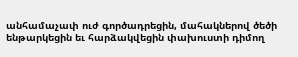անհամաչափ ուժ գործադրեցին, մահակներով ծեծի ենթարկեցին եւ հարձակվեցին փախուստի դիմող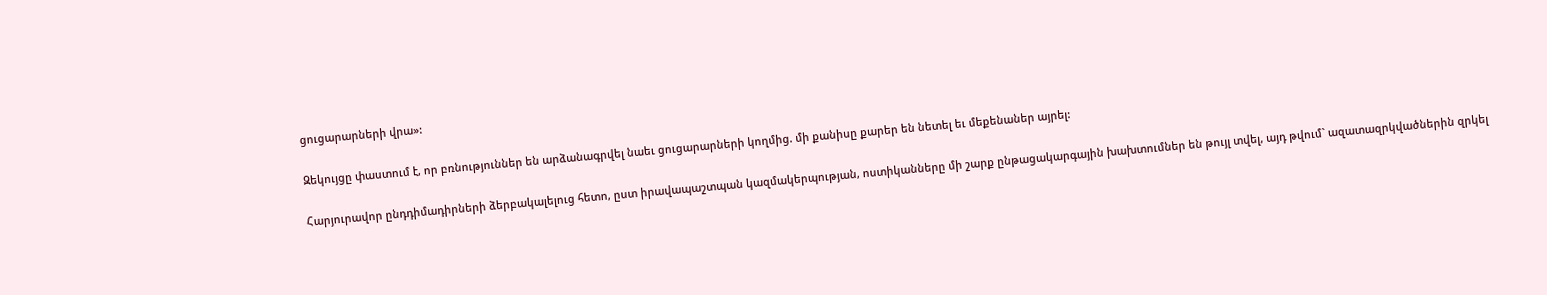ցուցարարների վրա»:

Զեկույցը փաստում է, որ բռնություններ են արձանագրվել նաեւ ցուցարարների կողմից. մի քանիսը քարեր են նետել եւ մեքենաներ այրել:

Հարյուրավոր ընդդիմադիրների ձերբակալելուց հետո, ըստ իրավապաշտպան կազմակերպության, ոստիկանները մի շարք ընթացակարգային խախտումներ են թույլ տվել, այդ թվում` ազատազրկվածներին զրկել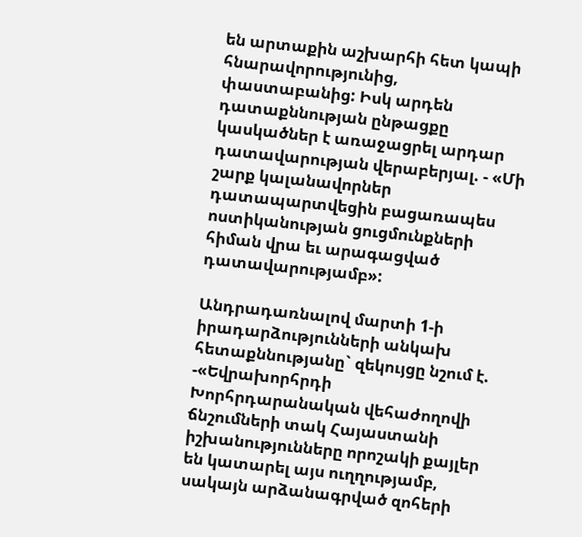են արտաքին աշխարհի հետ կապի հնարավորությունից, փաստաբանից: Իսկ արդեն դատաքննության ընթացքը կասկածներ է առաջացրել արդար դատավարության վերաբերյալ. - «Մի շարք կալանավորներ դատապարտվեցին բացառապես ոստիկանության ցուցմունքների հիման վրա եւ արագացված դատավարությամբ»:

Անդրադառնալով մարտի 1-ի իրադարձությունների անկախ հետաքննությանը` զեկույցը նշում է. -«Եվրախորհրդի Խորհրդարանական վեհաժողովի ճնշումների տակ Հայաստանի իշխանությունները որոշակի քայլեր են կատարել այս ուղղությամբ, սակայն արձանագրված զոհերի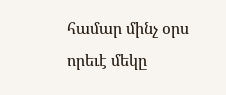համար մինչ օրս որեւէ մեկը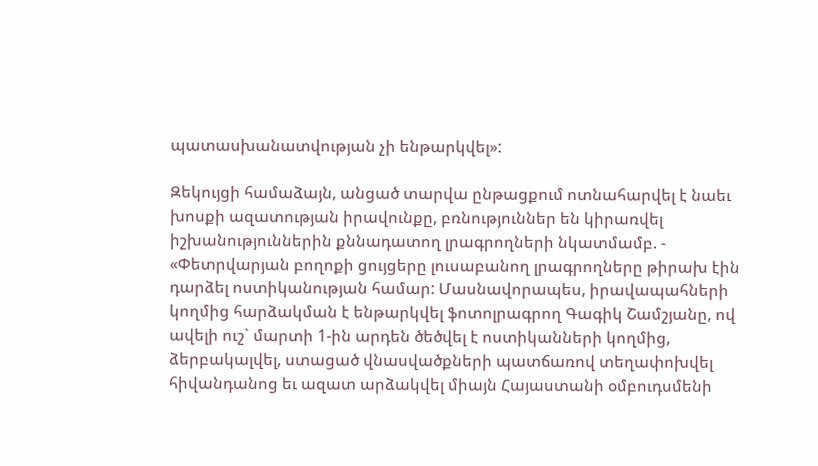պատասխանատվության չի ենթարկվել»:

Զեկույցի համաձայն, անցած տարվա ընթացքում ոտնահարվել է նաեւ խոսքի ազատության իրավունքը, բռնություններ են կիրառվել իշխանություններին քննադատող լրագրողների նկատմամբ. - «Փետրվարյան բողոքի ցույցերը լուսաբանող լրագրողները թիրախ էին դարձել ոստիկանության համար: Մասնավորապես, իրավապահների կողմից հարձակման է ենթարկվել ֆոտոլրագրող Գագիկ Շամշյանը, ով ավելի ուշ` մարտի 1-ին արդեն ծեծվել է ոստիկանների կողմից, ձերբակալվել, ստացած վնասվածքների պատճառով տեղափոխվել հիվանդանոց եւ ազատ արձակվել միայն Հայաստանի օմբուդսմենի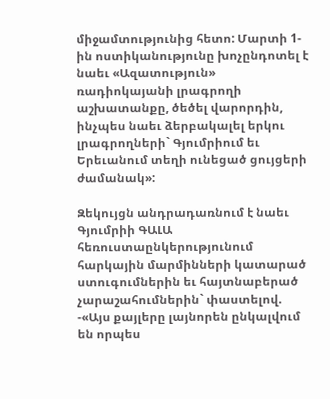միջամտությունից հետո: Մարտի 1-ին ոստիկանությունը խոչընդոտել է նաեւ «Ազատություն» ռադիոկայանի լրագրողի աշխատանքը, ծեծել վարորդին, ինչպես նաեւ ձերբակալել երկու լրագրողների` Գյումրիում եւ Երեւանում տեղի ունեցած ցույցերի ժամանակ»:

Զեկույցն անդրադառնում է նաեւ Գյումրիի ԳԱԼԱ հեռուստաընկերությունում հարկային մարմինների կատարած ստուգումներին եւ հայտնաբերած չարաշահումներին` փաստելով. -«Այս քայլերը լայնորեն ընկալվում են որպես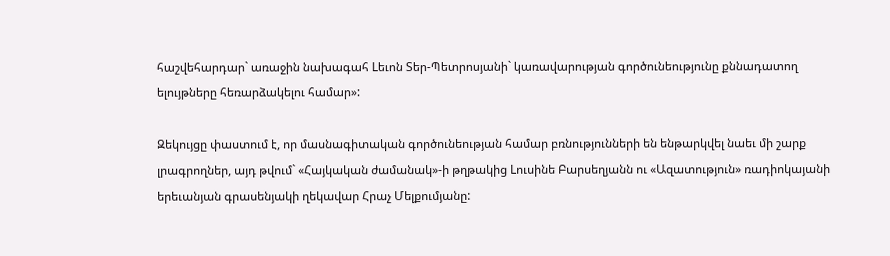հաշվեհարդար` առաջին նախագահ Lեւոն Տեր-Պետրոսյանի` կառավարության գործունեությունը քննադատող ելույթները հեռարձակելու համար»:

Զեկույցը փաստում է, որ մասնագիտական գործունեության համար բռնությունների են ենթարկվել նաեւ մի շարք լրագրողներ, այդ թվում` «Հայկական ժամանակ»-ի թղթակից Lուսինե Բարսեղյանն ու «Ազատություն» ռադիոկայանի երեւանյան գրասենյակի ղեկավար Հրաչ Մելքումյանը: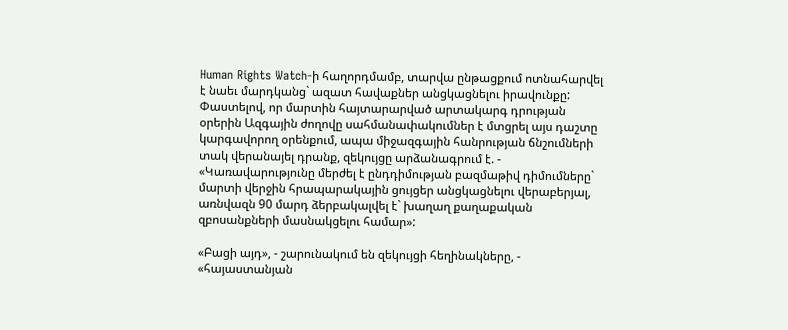Human Rights Watch-ի հաղորդմամբ, տարվա ընթացքում ոտնահարվել է նաեւ մարդկանց` ազատ հավաքներ անցկացնելու իրավունքը: Փաստելով, որ մարտին հայտարարված արտակարգ դրության օրերին Ազգային ժողովը սահմանափակումներ է մտցրել այս դաշտը կարգավորող օրենքում, ապա միջազգային հանրության ճնշումների տակ վերանայել դրանք, զեկույցը արձանագրում է. - «Կառավարությունը մերժել է ընդդիմության բազմաթիվ դիմումները` մարտի վերջին հրապարակային ցույցեր անցկացնելու վերաբերյալ, առնվազն 90 մարդ ձերբակալվել է` խաղաղ քաղաքական զբոսանքների մասնակցելու համար»:

«Բացի այդ», - շարունակում են զեկույցի հեղինակները, - «հայաստանյան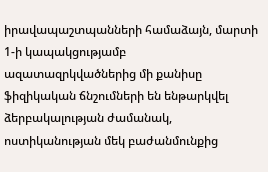իրավապաշտպանների համաձայն, մարտի 1-ի կապակցությամբ ազատազրկվածներից մի քանիսը ֆիզիկական ճնշումների են ենթարկվել ձերբակալության ժամանակ, ոստիկանության մեկ բաժանմունքից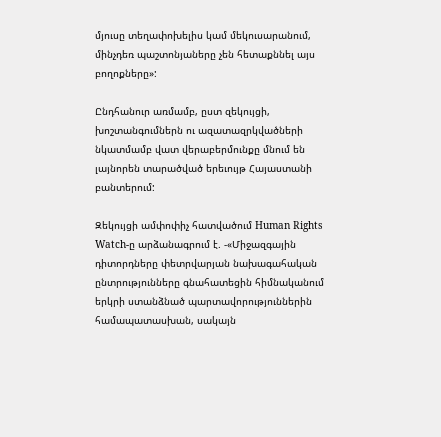մյուսը տեղափոխելիս կամ մեկուսարանում, մինչդեռ պաշտոնյաները չեն հետաքննել այս բողոքները»:

Ընդհանուր առմամբ, ըստ զեկույցի, խոշտանգումներն ու ազատազրկվածների նկատմամբ վատ վերաբերմունքը մնում են լայնորեն տարածված երեւույթ Հայաստանի բանտերում:

Զեկույցի ամփոփիչ հատվածում Human Rights Watch-ը արձանագրում է. -«Միջազգային դիտորդները փետրվարյան նախագահական ընտրությունները գնահատեցին հիմնականում երկրի ստանձնած պարտավորություններին համապատասխան, սակայն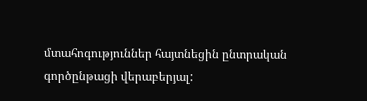մտահոգություններ հայտնեցին ընտրական գործընթացի վերաբերյալ: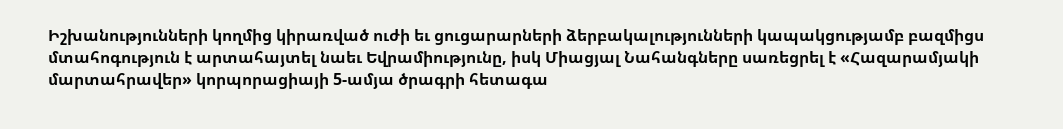Իշխանությունների կողմից կիրառված ուժի եւ ցուցարարների ձերբակալությունների կապակցությամբ բազմիցս մտահոգություն է արտահայտել նաեւ Եվրամիությունը, իսկ Միացյալ Նահանգները սառեցրել է «Հազարամյակի մարտահրավեր» կորպորացիայի 5-ամյա ծրագրի հետագա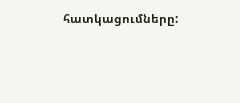հատկացումները: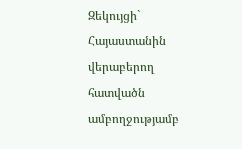Զեկույցի` Հայաստանին վերաբերող հատվածն ամբողջությամբ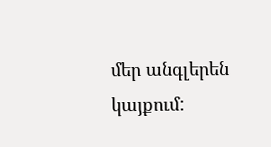մեր անգլերեն կայքում: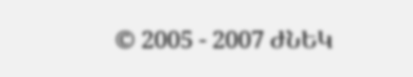© 2005 - 2007 ԺՆԵԿ